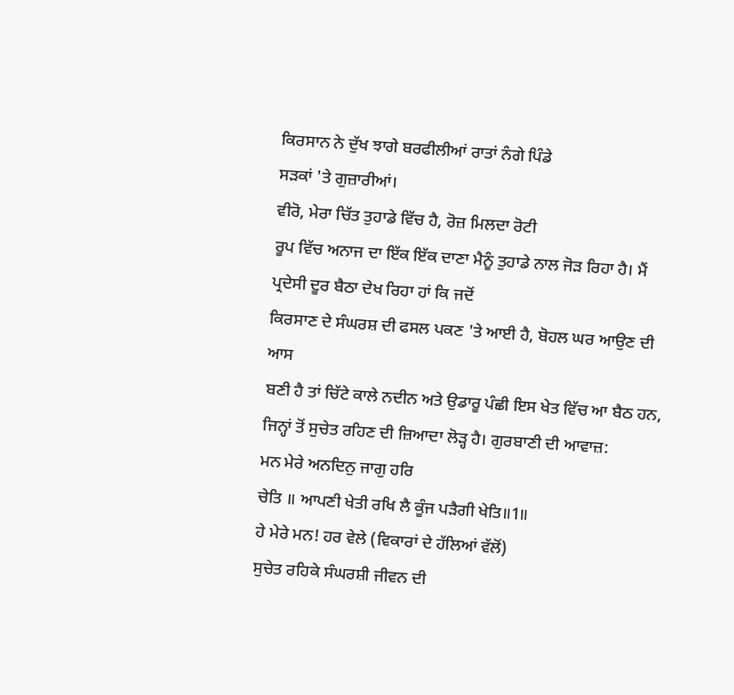ਕਿਰਸਾਨ ਨੇ ਦੁੱਖ ਝਾਗੇ ਬਰਫੀਲੀਆਂ ਰਾਤਾਂ ਨੰਗੇ ਪਿੰਡੇ
ਸੜਕਾਂ 'ਤੇ ਗੁਜ਼ਾਰੀਆਂ।
ਵੀਰੋ, ਮੇਰਾ ਚਿੱਤ ਤੁਹਾਡੇ ਵਿੱਚ ਹੈ, ਰੋਜ਼ ਮਿਲਦਾ ਰੋਟੀ
ਰੂਪ ਵਿੱਚ ਅਨਾਜ ਦਾ ਇੱਕ ਇੱਕ ਦਾਣਾ ਮੈਨੂੰ ਤੁਹਾਡੇ ਨਾਲ ਜੋੜ ਰਿਹਾ ਹੈ। ਮੈਂ
ਪ੍ਰਦੇਸੀ ਦੂਰ ਬੈਠਾ ਦੇਖ ਰਿਹਾ ਹਾਂ ਕਿ ਜਦੋਂ
ਕਿਰਸਾਣ ਦੇ ਸੰਘਰਸ਼ ਦੀ ਫਸਲ ਪਕਣ 'ਤੇ ਆਈ ਹੈ, ਬੋਹਲ ਘਰ ਆਉਣ ਦੀ ਆਸ
ਬਣੀ ਹੈ ਤਾਂ ਚਿੱਟੇ ਕਾਲੇ ਨਦੀਨ ਅਤੇ ਉਡਾਰੂ ਪੰਛੀ ਇਸ ਖੇਤ ਵਿੱਚ ਆ ਬੈਠ ਹਨ,
ਜਿਨ੍ਹਾਂ ਤੋਂ ਸੁਚੇਤ ਰਹਿਣ ਦੀ ਜ਼ਿਆਦਾ ਲੋੜ੍ਹ ਹੈ। ਗੁਰਬਾਣੀ ਦੀ ਆਵਾਜ਼:
ਮਨ ਮੇਰੇ ਅਨਦਿਨੁ ਜਾਗੁ ਹਰਿ
ਚੇਤਿ ॥ ਆਪਣੀ ਖੇਤੀ ਰਖਿ ਲੈ ਕੂੰਜ ਪੜੈਗੀ ਖੇਤਿ॥1॥
ਹੇ ਮੇਰੇ ਮਨ! ਹਰ ਵੇਲੇ (ਵਿਕਾਰਾਂ ਦੇ ਹੱਲਿਆਂ ਵੱਲੋਂ)
ਸੁਚੇਤ ਰਹਿਕੇ ਸੰਘਰਸ਼ੀ ਜੀਵਨ ਦੀ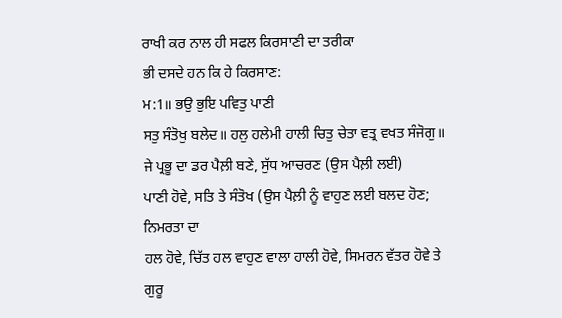ਰਾਖੀ ਕਰ ਨਾਲ ਹੀ ਸਫਲ ਕਿਰਸਾਣੀ ਦਾ ਤਰੀਕਾ
ਭੀ ਦਸਦੇ ਹਨ ਕਿ ਹੇ ਕਿਰਸਾਣ:
ਮ:1॥ ਭਉ ਭੁਇ ਪਵਿਤੁ ਪਾਣੀ
ਸਤੁ ਸੰਤੋਖੁ ਬਲੇਦ॥ ਹਲੁ ਹਲੇਮੀ ਹਾਲੀ ਚਿਤੁ ਚੇਤਾ ਵਤ੍ਰ ਵਖਤ ਸੰਜੋਗੁ॥
ਜੇ ਪ੍ਰਭੂ ਦਾ ਡਰ ਪੈਲ਼ੀ ਬਣੇ, ਸੁੱਧ ਆਚਰਣ (ਉਸ ਪੈਲ਼ੀ ਲਈ)
ਪਾਣੀ ਹੋਵੇ, ਸਤਿ ਤੇ ਸੰਤੋਖ (ਉਸ ਪੈਲ਼ੀ ਨੂੰ ਵਾਹੁਣ ਲਈ ਬਲਦ ਹੋਣ; ਨਿਮਰਤਾ ਦਾ
ਹਲ ਹੋਵੇ, ਚਿੱਤ ਹਲ ਵਾਹੁਣ ਵਾਲਾ ਹਾਲੀ ਹੋਵੇ, ਸਿਮਰਨ ਵੱਤਰ ਹੋਵੇ ਤੇ ਗੁਰੂ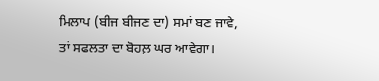ਮਿਲਾਪ (ਬੀਜ ਬੀਜਣ ਦਾ) ਸਮਾਂ ਬਣ ਜਾਵੇ, ਤਾਂ ਸਫਲਤਾ ਦਾ ਬੋਹਲ਼ ਘਰ ਆਵੇਗਾ।